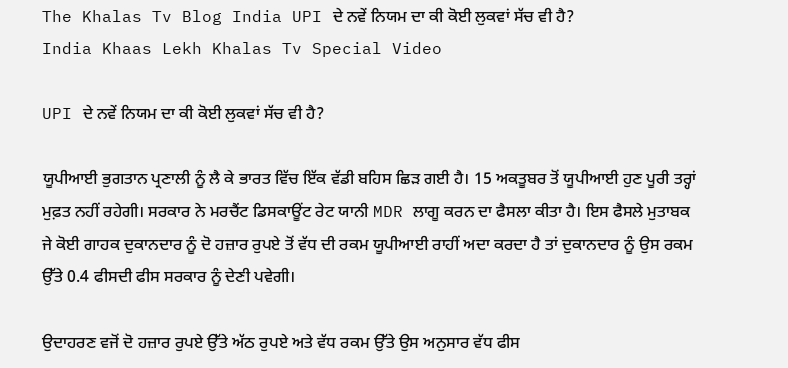The Khalas Tv Blog India UPI ਦੇ ਨਵੇਂ ਨਿਯਮ ਦਾ ਕੀ ਕੋਈ ਲੁਕਵਾਂ ਸੱਚ ਵੀ ਹੈ?
India Khaas Lekh Khalas Tv Special Video

UPI ਦੇ ਨਵੇਂ ਨਿਯਮ ਦਾ ਕੀ ਕੋਈ ਲੁਕਵਾਂ ਸੱਚ ਵੀ ਹੈ?

ਯੂਪੀਆਈ ਭੁਗਤਾਨ ਪ੍ਰਣਾਲੀ ਨੂੰ ਲੈ ਕੇ ਭਾਰਤ ਵਿੱਚ ਇੱਕ ਵੱਡੀ ਬਹਿਸ ਛਿੜ ਗਈ ਹੈ। 15 ਅਕਤੂਬਰ ਤੋਂ ਯੂਪੀਆਈ ਹੁਣ ਪੂਰੀ ਤਰ੍ਹਾਂ ਮੁਫ਼ਤ ਨਹੀਂ ਰਹੇਗੀ। ਸਰਕਾਰ ਨੇ ਮਰਚੈਂਟ ਡਿਸਕਾਊਂਟ ਰੇਟ ਯਾਨੀ MDR ਲਾਗੂ ਕਰਨ ਦਾ ਫੈਸਲਾ ਕੀਤਾ ਹੈ। ਇਸ ਫੈਸਲੇ ਮੁਤਾਬਕ ਜੇ ਕੋਈ ਗਾਹਕ ਦੁਕਾਨਦਾਰ ਨੂੰ ਦੋ ਹਜ਼ਾਰ ਰੁਪਏ ਤੋਂ ਵੱਧ ਦੀ ਰਕਮ ਯੂਪੀਆਈ ਰਾਹੀਂ ਅਦਾ ਕਰਦਾ ਹੈ ਤਾਂ ਦੁਕਾਨਦਾਰ ਨੂੰ ਉਸ ਰਕਮ ਉੱਤੇ 0.4 ਫੀਸਦੀ ਫੀਸ ਸਰਕਾਰ ਨੂੰ ਦੇਣੀ ਪਵੇਗੀ।

ਉਦਾਹਰਣ ਵਜੋਂ ਦੋ ਹਜ਼ਾਰ ਰੁਪਏ ਉੱਤੇ ਅੱਠ ਰੁਪਏ ਅਤੇ ਵੱਧ ਰਕਮ ਉੱਤੇ ਉਸ ਅਨੁਸਾਰ ਵੱਧ ਫੀਸ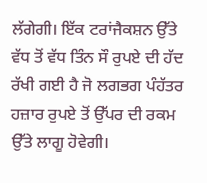ਲੱਗੇਗੀ। ਇੱਕ ਟਰਾਂਜੈਕਸ਼ਨ ਉੱਤੇ ਵੱਧ ਤੋਂ ਵੱਧ ਤਿੰਨ ਸੌ ਰੁਪਏ ਦੀ ਹੱਦ ਰੱਖੀ ਗਈ ਹੈ ਜੋ ਲਗਭਗ ਪੰਹੱਤਰ ਹਜ਼ਾਰ ਰੁਪਏ ਤੋਂ ਉੱਪਰ ਦੀ ਰਕਮ ਉੱਤੇ ਲਾਗੂ ਹੋਵੇਗੀ।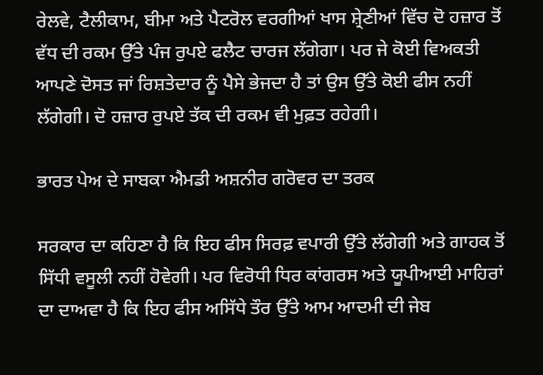ਰੇਲਵੇ, ਟੈਲੀਕਾਮ, ਬੀਮਾ ਅਤੇ ਪੈਟਰੋਲ ਵਰਗੀਆਂ ਖਾਸ ਸ਼੍ਰੇਣੀਆਂ ਵਿੱਚ ਦੋ ਹਜ਼ਾਰ ਤੋਂ ਵੱਧ ਦੀ ਰਕਮ ਉੱਤੇ ਪੰਜ ਰੁਪਏ ਫਲੈਟ ਚਾਰਜ ਲੱਗੇਗਾ। ਪਰ ਜੇ ਕੋਈ ਵਿਅਕਤੀ ਆਪਣੇ ਦੋਸਤ ਜਾਂ ਰਿਸ਼ਤੇਦਾਰ ਨੂੰ ਪੈਸੇ ਭੇਜਦਾ ਹੈ ਤਾਂ ਉਸ ਉੱਤੇ ਕੋਈ ਫੀਸ ਨਹੀਂ ਲੱਗੇਗੀ। ਦੋ ਹਜ਼ਾਰ ਰੁਪਏ ਤੱਕ ਦੀ ਰਕਮ ਵੀ ਮੁਫ਼ਤ ਰਹੇਗੀ।

ਭਾਰਤ ਪੇਅ ਦੇ ਸਾਬਕਾ ਐਮਡੀ ਅਸ਼ਨੀਰ ਗਰੋਵਰ ਦਾ ਤਰਕ

ਸਰਕਾਰ ਦਾ ਕਹਿਣਾ ਹੈ ਕਿ ਇਹ ਫੀਸ ਸਿਰਫ਼ ਵਪਾਰੀ ਉੱਤੇ ਲੱਗੇਗੀ ਅਤੇ ਗਾਹਕ ਤੋਂ ਸਿੱਧੀ ਵਸੂਲੀ ਨਹੀਂ ਹੋਵੇਗੀ। ਪਰ ਵਿਰੋਧੀ ਧਿਰ ਕਾਂਗਰਸ ਅਤੇ ਯੂਪੀਆਈ ਮਾਹਿਰਾਂ ਦਾ ਦਾਅਵਾ ਹੈ ਕਿ ਇਹ ਫੀਸ ਅਸਿੱਧੇ ਤੌਰ ਉੱਤੇ ਆਮ ਆਦਮੀ ਦੀ ਜੇਬ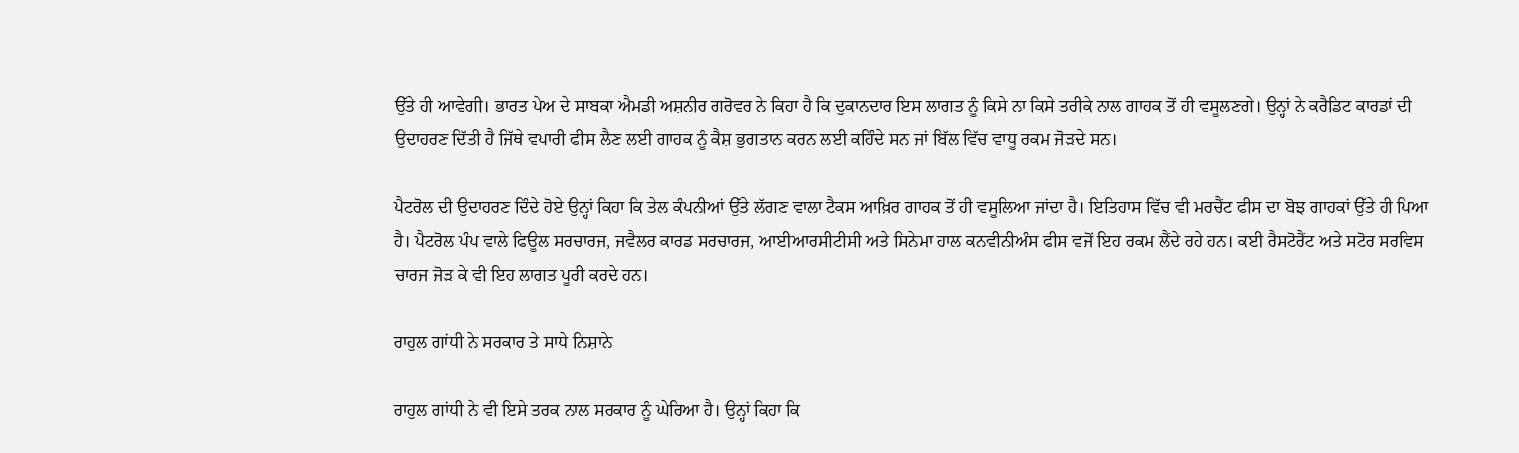ਉੱਤੇ ਹੀ ਆਵੇਗੀ। ਭਾਰਤ ਪੇਅ ਦੇ ਸਾਬਕਾ ਐਮਡੀ ਅਸ਼ਨੀਰ ਗਰੋਵਰ ਨੇ ਕਿਹਾ ਹੈ ਕਿ ਦੁਕਾਨਦਾਰ ਇਸ ਲਾਗਤ ਨੂੰ ਕਿਸੇ ਨਾ ਕਿਸੇ ਤਰੀਕੇ ਨਾਲ ਗਾਹਕ ਤੋਂ ਹੀ ਵਸੂਲਣਗੇ। ਉਨ੍ਹਾਂ ਨੇ ਕਰੈਡਿਟ ਕਾਰਡਾਂ ਦੀ ਉਦਾਹਰਣ ਦਿੱਤੀ ਹੈ ਜਿੱਥੇ ਵਪਾਰੀ ਫੀਸ ਲੈਣ ਲਈ ਗਾਹਕ ਨੂੰ ਕੈਸ਼ ਭੁਗਤਾਨ ਕਰਨ ਲਈ ਕਹਿੰਦੇ ਸਨ ਜਾਂ ਬਿੱਲ ਵਿੱਚ ਵਾਧੂ ਰਕਮ ਜੋੜਦੇ ਸਨ।

ਪੈਟਰੋਲ ਦੀ ਉਦਾਹਰਣ ਦਿੰਦੇ ਹੋਏ ਉਨ੍ਹਾਂ ਕਿਹਾ ਕਿ ਤੇਲ ਕੰਪਨੀਆਂ ਉੱਤੇ ਲੱਗਣ ਵਾਲਾ ਟੈਕਸ ਆਖ਼ਿਰ ਗਾਹਕ ਤੋਂ ਹੀ ਵਸੂਲਿਆ ਜਾਂਦਾ ਹੈ। ਇਤਿਹਾਸ ਵਿੱਚ ਵੀ ਮਰਚੈਂਟ ਫੀਸ ਦਾ ਬੋਝ ਗਾਹਕਾਂ ਉੱਤੇ ਹੀ ਪਿਆ ਹੈ। ਪੈਟਰੋਲ ਪੰਪ ਵਾਲੇ ਫਿਊਲ ਸਰਚਾਰਜ, ਜਵੈਲਰ ਕਾਰਡ ਸਰਚਾਰਜ, ਆਈਆਰਸੀਟੀਸੀ ਅਤੇ ਸਿਨੇਮਾ ਹਾਲ ਕਨਵੀਨੀਅੰਸ ਫੀਸ ਵਜੋਂ ਇਹ ਰਕਮ ਲੈਂਦੇ ਰਹੇ ਹਨ। ਕਈ ਰੈਸਟੋਰੈਂਟ ਅਤੇ ਸਟੋਰ ਸਰਵਿਸ ਚਾਰਜ ਜੋੜ ਕੇ ਵੀ ਇਹ ਲਾਗਤ ਪੂਰੀ ਕਰਦੇ ਹਨ।

ਰਾਹੁਲ ਗਾਂਧੀ ਨੇ ਸਰਕਾਰ ਤੇ ਸਾਧੇ ਨਿਸ਼ਾਨੇ

ਰਾਹੁਲ ਗਾਂਧੀ ਨੇ ਵੀ ਇਸੇ ਤਰਕ ਨਾਲ ਸਰਕਾਰ ਨੂੰ ਘੇਰਿਆ ਹੈ। ਉਨ੍ਹਾਂ ਕਿਹਾ ਕਿ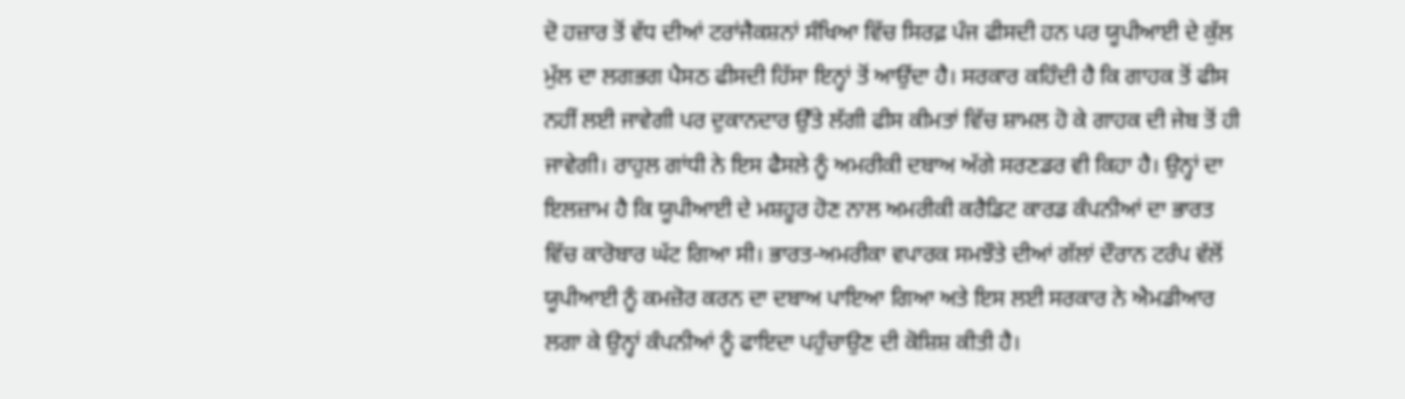ਦੋ ਹਜ਼ਾਰ ਤੋਂ ਵੱਧ ਦੀਆਂ ਟਰਾਂਜੈਕਸ਼ਨਾਂ ਸੰਖਿਆ ਵਿੱਚ ਸਿਰਫ਼ ਪੰਜ ਫੀਸਦੀ ਹਨ ਪਰ ਯੂਪੀਆਈ ਦੇ ਕੁੱਲ ਮੁੱਲ ਦਾ ਲਗਭਗ ਪੈਸਠ ਫੀਸਦੀ ਹਿੱਸਾ ਇਨ੍ਹਾਂ ਤੋਂ ਆਉਂਦਾ ਹੈ। ਸਰਕਾਰ ਕਹਿੰਦੀ ਹੈ ਕਿ ਗਾਹਕ ਤੋਂ ਫੀਸ ਨਹੀਂ ਲਈ ਜਾਵੇਗੀ ਪਰ ਦੁਕਾਨਦਾਰ ਉੱਤੇ ਲੱਗੀ ਫੀਸ ਕੀਮਤਾਂ ਵਿੱਚ ਸ਼ਾਮਲ ਹੋ ਕੇ ਗਾਹਕ ਦੀ ਜੇਬ ਤੋਂ ਹੀ ਜਾਵੇਗੀ। ਰਾਹੁਲ ਗਾਂਧੀ ਨੇ ਇਸ ਫੈਸਲੇ ਨੂੰ ਅਮਰੀਕੀ ਦਬਾਅ ਅੱਗੇ ਸਰਣਡਰ ਵੀ ਕਿਹਾ ਹੈ। ਉਨ੍ਹਾਂ ਦਾ ਇਲਜ਼ਾਮ ਹੈ ਕਿ ਯੂਪੀਆਈ ਦੇ ਮਸ਼ਹੂਰ ਹੋਣ ਨਾਲ ਅਮਰੀਕੀ ਕਰੈਡਿਟ ਕਾਰਡ ਕੰਪਨੀਆਂ ਦਾ ਭਾਰਤ ਵਿੱਚ ਕਾਰੋਬਾਰ ਘੱਟ ਗਿਆ ਸੀ। ਭਾਰਤ-ਅਮਰੀਕਾ ਵਪਾਰਕ ਸਮਝੌਤੇ ਦੀਆਂ ਗੱਲਾਂ ਦੌਰਾਨ ਟਰੰਪ ਵੱਲੋਂ ਯੂਪੀਆਈ ਨੂੰ ਕਮਜ਼ੋਰ ਕਰਨ ਦਾ ਦਬਾਅ ਪਾਇਆ ਗਿਆ ਅਤੇ ਇਸ ਲਈ ਸਰਕਾਰ ਨੇ ਐਮਡੀਆਰ ਲਗਾ ਕੇ ਉਨ੍ਹਾਂ ਕੰਪਨੀਆਂ ਨੂੰ ਫਾਇਦਾ ਪਹੁੰਚਾਉਣ ਦੀ ਕੋਸ਼ਿਸ਼ ਕੀਤੀ ਹੈ।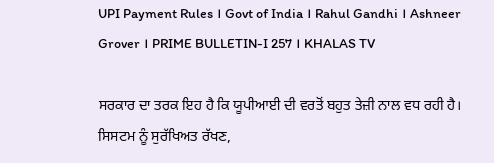UPI Payment Rules । Govt of India । Rahul Gandhi । Ashneer Grover । PRIME BULLETIN-I 257 । KHALAS TV

ਸਰਕਾਰ ਦਾ ਤਰਕ ਇਹ ਹੈ ਕਿ ਯੂਪੀਆਈ ਦੀ ਵਰਤੋਂ ਬਹੁਤ ਤੇਜ਼ੀ ਨਾਲ ਵਧ ਰਹੀ ਹੈ। ਸਿਸਟਮ ਨੂੰ ਸੁਰੱਖਿਅਤ ਰੱਖਣ,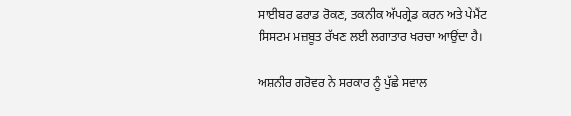ਸਾਈਬਰ ਫਰਾਡ ਰੋਕਣ, ਤਕਨੀਕ ਅੱਪਗ੍ਰੇਡ ਕਰਨ ਅਤੇ ਪੇਮੈਂਟ ਸਿਸਟਮ ਮਜ਼ਬੂਤ ਰੱਖਣ ਲਈ ਲਗਾਤਾਰ ਖਰਚਾ ਆਉਂਦਾ ਹੈ।

ਅਸ਼ਨੀਰ ਗਰੋਵਰ ਨੇ ਸਰਕਾਰ ਨੂੰ ਪੁੱਛੇ ਸਵਾਲ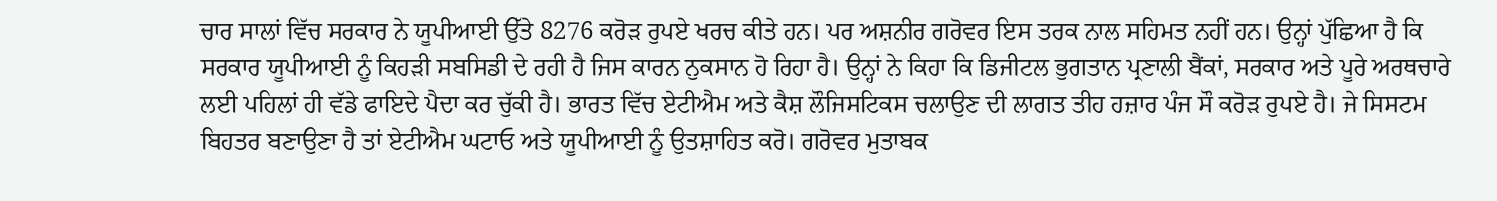ਚਾਰ ਸਾਲਾਂ ਵਿੱਚ ਸਰਕਾਰ ਨੇ ਯੂਪੀਆਈ ਉੱਤੇ 8276 ਕਰੋੜ ਰੁਪਏ ਖਰਚ ਕੀਤੇ ਹਨ। ਪਰ ਅਸ਼ਨੀਰ ਗਰੋਵਰ ਇਸ ਤਰਕ ਨਾਲ ਸਹਿਮਤ ਨਹੀਂ ਹਨ। ਉਨ੍ਹਾਂ ਪੁੱਛਿਆ ਹੈ ਕਿ ਸਰਕਾਰ ਯੂਪੀਆਈ ਨੂੰ ਕਿਹੜੀ ਸਬਸਿਡੀ ਦੇ ਰਹੀ ਹੈ ਜਿਸ ਕਾਰਨ ਨੁਕਸਾਨ ਹੋ ਰਿਹਾ ਹੈ। ਉਨ੍ਹਾਂ ਨੇ ਕਿਹਾ ਕਿ ਡਿਜੀਟਲ ਭੁਗਤਾਨ ਪ੍ਰਣਾਲੀ ਬੈਂਕਾਂ, ਸਰਕਾਰ ਅਤੇ ਪੂਰੇ ਅਰਥਚਾਰੇ ਲਈ ਪਹਿਲਾਂ ਹੀ ਵੱਡੇ ਫਾਇਦੇ ਪੈਦਾ ਕਰ ਚੁੱਕੀ ਹੈ। ਭਾਰਤ ਵਿੱਚ ਏਟੀਐਮ ਅਤੇ ਕੈਸ਼ ਲੌਜਿਸਟਿਕਸ ਚਲਾਉਣ ਦੀ ਲਾਗਤ ਤੀਹ ਹਜ਼ਾਰ ਪੰਜ ਸੌ ਕਰੋੜ ਰੁਪਏ ਹੈ। ਜੇ ਸਿਸਟਮ ਬਿਹਤਰ ਬਣਾਉਣਾ ਹੈ ਤਾਂ ਏਟੀਐਮ ਘਟਾਓ ਅਤੇ ਯੂਪੀਆਈ ਨੂੰ ਉਤਸ਼ਾਹਿਤ ਕਰੋ। ਗਰੋਵਰ ਮੁਤਾਬਕ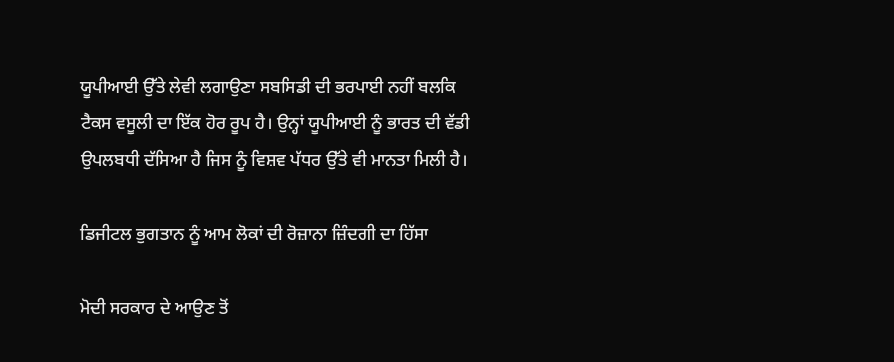ਯੂਪੀਆਈ ਉੱਤੇ ਲੇਵੀ ਲਗਾਉਣਾ ਸਬਸਿਡੀ ਦੀ ਭਰਪਾਈ ਨਹੀਂ ਬਲਕਿ ਟੈਕਸ ਵਸੂਲੀ ਦਾ ਇੱਕ ਹੋਰ ਰੂਪ ਹੈ। ਉਨ੍ਹਾਂ ਯੂਪੀਆਈ ਨੂੰ ਭਾਰਤ ਦੀ ਵੱਡੀ ਉਪਲਬਧੀ ਦੱਸਿਆ ਹੈ ਜਿਸ ਨੂੰ ਵਿਸ਼ਵ ਪੱਧਰ ਉੱਤੇ ਵੀ ਮਾਨਤਾ ਮਿਲੀ ਹੈ।

ਡਿਜੀਟਲ ਭੁਗਤਾਨ ਨੂੰ ਆਮ ਲੋਕਾਂ ਦੀ ਰੋਜ਼ਾਨਾ ਜ਼ਿੰਦਗੀ ਦਾ ਹਿੱਸਾ

ਮੋਦੀ ਸਰਕਾਰ ਦੇ ਆਉਣ ਤੋਂ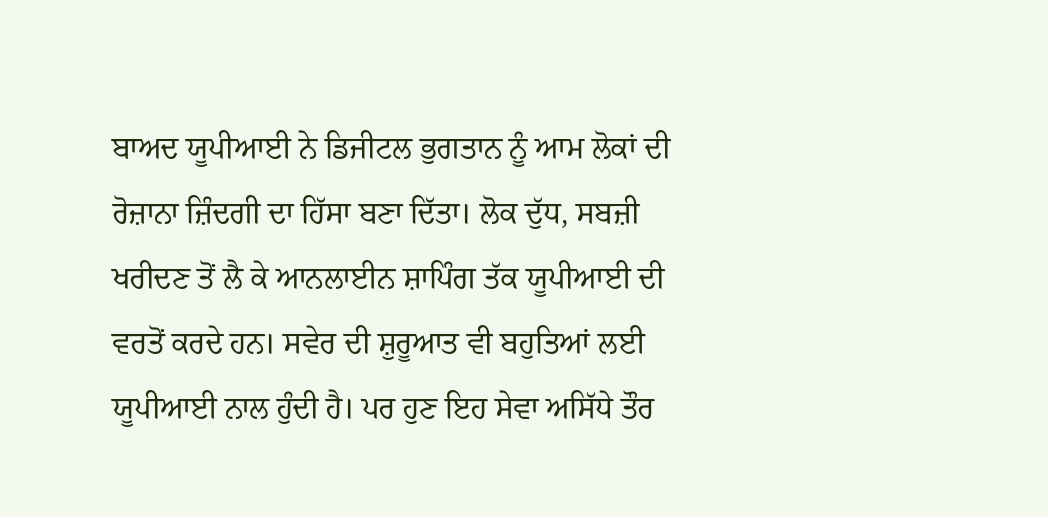ਬਾਅਦ ਯੂਪੀਆਈ ਨੇ ਡਿਜੀਟਲ ਭੁਗਤਾਨ ਨੂੰ ਆਮ ਲੋਕਾਂ ਦੀ ਰੋਜ਼ਾਨਾ ਜ਼ਿੰਦਗੀ ਦਾ ਹਿੱਸਾ ਬਣਾ ਦਿੱਤਾ। ਲੋਕ ਦੁੱਧ, ਸਬਜ਼ੀ ਖਰੀਦਣ ਤੋਂ ਲੈ ਕੇ ਆਨਲਾਈਨ ਸ਼ਾਪਿੰਗ ਤੱਕ ਯੂਪੀਆਈ ਦੀ ਵਰਤੋਂ ਕਰਦੇ ਹਨ। ਸਵੇਰ ਦੀ ਸ਼ੁਰੂਆਤ ਵੀ ਬਹੁਤਿਆਂ ਲਈ ਯੂਪੀਆਈ ਨਾਲ ਹੁੰਦੀ ਹੈ। ਪਰ ਹੁਣ ਇਹ ਸੇਵਾ ਅਸਿੱਧੇ ਤੌਰ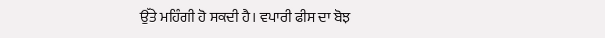ਉੱਤੇ ਮਹਿੰਗੀ ਹੋ ਸਕਦੀ ਹੈ। ਵਪਾਰੀ ਫੀਸ ਦਾ ਬੋਝ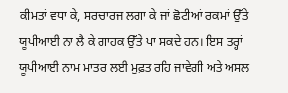ਕੀਮਤਾਂ ਵਧਾ ਕੇ, ਸਰਚਾਰਜ ਲਗਾ ਕੇ ਜਾਂ ਛੋਟੀਆਂ ਰਕਮਾਂ ਉੱਤੇ ਯੂਪੀਆਈ ਨਾ ਲੈ ਕੇ ਗਾਹਕ ਉੱਤੇ ਪਾ ਸਕਦੇ ਹਨ। ਇਸ ਤਰ੍ਹਾਂ ਯੂਪੀਆਈ ਨਾਮ ਮਾਤਰ ਲਈ ਮੁਫ਼ਤ ਰਹਿ ਜਾਵੇਗੀ ਅਤੇ ਅਸਲ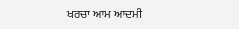ਖਰਚਾ ਆਮ ਆਦਮੀ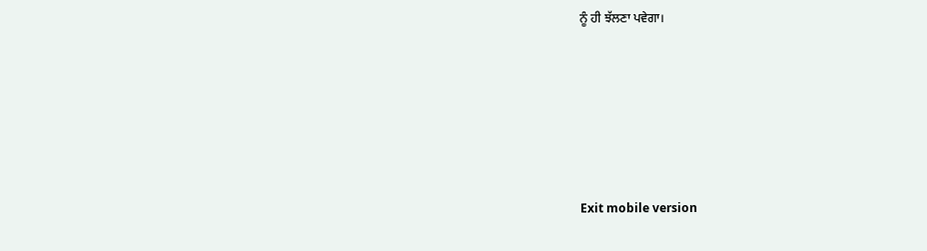ਨੂੰ ਹੀ ਝੱਲਣਾ ਪਵੇਗਾ।







Exit mobile version